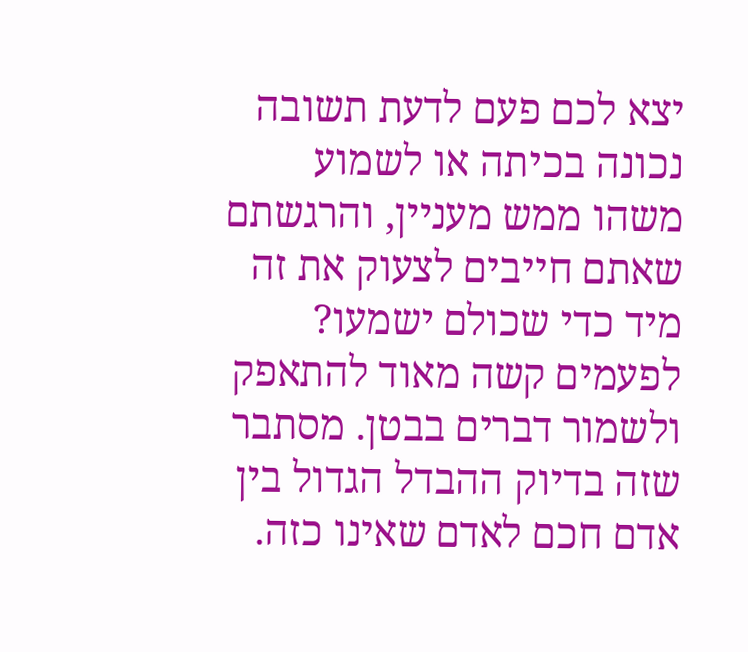יצא לכם פעם לדעת תשובה נכונה בכיתה או לשמוע משהו ממש מעניין, והרגשתם שאתם חייבים לצעוק את זה מיד כדי שכולם ישמעו? לפעמים קשה מאוד להתאפק ולשמור דברים בבטן. מסתבר שזה בדיוק ההבדל הגדול בין אדם חכם לאדם שאינו כזה.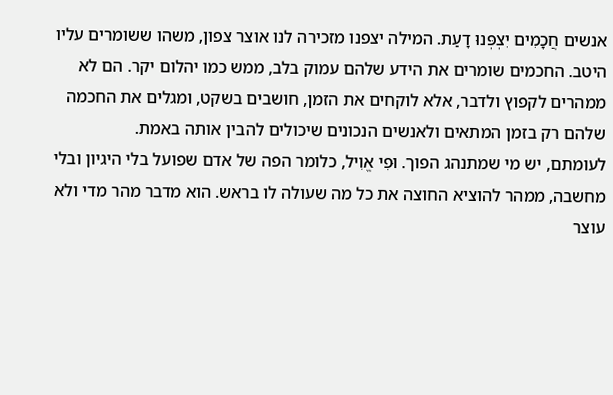אנשים חֲכָמִים יִצְפְּנוּ דָעַת. המילה יצפנו מזכירה לנו אוצר צפון, משהו ששומרים עליו היטב. החכמים שומרים את הידע שלהם עמוק בלב, ממש כמו יהלום יקר. הם לא ממהרים לקפוץ ולדבר, אלא לוקחים את הזמן, חושבים בשקט, ומגלים את החכמה שלהם רק בזמן המתאים ולאנשים הנכונים שיכולים להבין אותה באמת.
לעומתם, יש מי שמתנהג הפוך. וּפִי אֱוִיל, כלומר הפה של אדם שפועל בלי היגיון ובלי מחשבה, ממהר להוציא החוצה את כל מה שעולה לו בראש. הוא מדבר מהר מדי ולא עוצר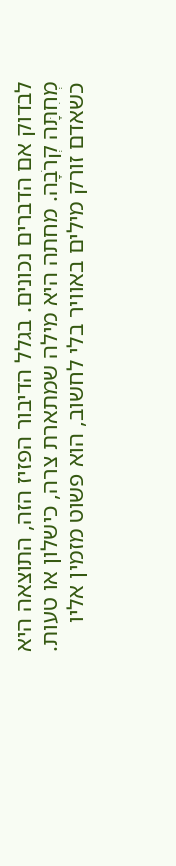לבדוק אם הדברים נכונים. בגלל הדיבור הפזיז הזה, התוצאה היא מְחִתָּה קְרֹבָה. מחתה היא מילה שמתארת צרה, כישלון או טעות. כשאדם זורק מילים באוויר בלי לחשוב, הוא פשוט מזמין אליו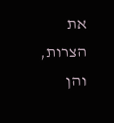את הצרות, והן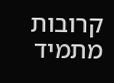קרובות מתמיד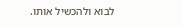לבוא ולהכשיל אותו.